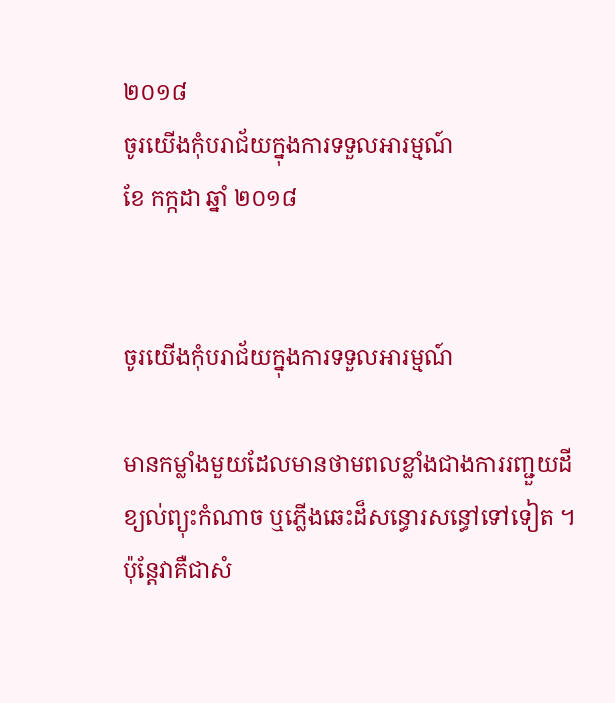២០១៨
ចូរយើងកុំបរាជ័យក្នុងការទទួលអារម្មណ៍
ខែ កក្កដា ឆ្នាំ ២០១៨


ចូរយើងកុំបរាជ័យក្នុងការទទួលអារម្មណ៍

មានកម្លាំងមួយដែលមានថាមពលខ្លាំងជាងការរញ្ជួយដី ខ្យល់ព្យុះកំណាច ឬភ្លើងឆេះដ៏សន្ធោរសន្ធៅទៅទៀត ។ ប៉ុន្តែវាគឺជាសំ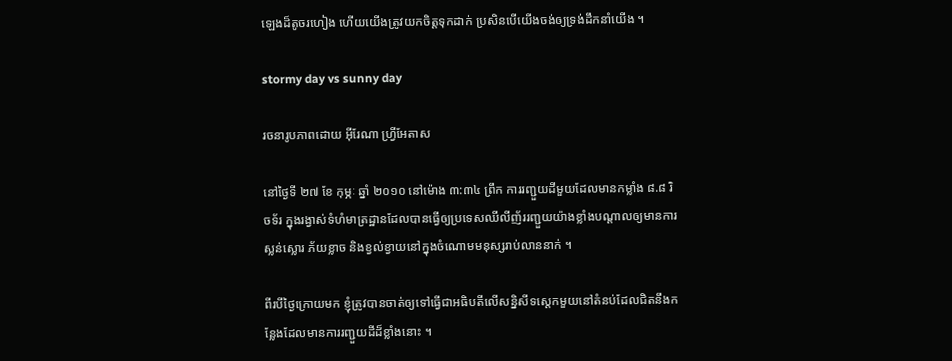ឡេងដ៏តូចរហៀង ហើយយើងត្រូវយកចិត្តទុកដាក់ ប្រសិនបើយើងចង់ឲ្យទ្រង់ដឹកនាំយើង ។

stormy day vs sunny day

រចនារូបភាពដោយ អ៊ីរែណា ហ្វ្រីអែតាស

នៅថ្ងៃទី ២៧ ខែ កុម្ភៈ ឆ្នាំ ២០១០ នៅម៉ោង ៣:៣៤ ព្រឹក ការរញ្ជួយដីមួយដែលមានកម្លាំង ៨.៨ រិចទ័រ ក្នុងរង្វាស់ទំហំមាត្រដ្ឋានដែលបានធ្វើឲ្យប្រទេសឈីលីញ័ររញ្ជួយយ៉ាងខ្លាំងបណ្តាលឲ្យមានការស្លន់ស្លោរ ភ័យខ្លាច និងខ្វល់ខ្វាយនៅក្នុងចំណោមមនុស្សរាប់លាននាក់ ។

ពីរបីថ្ងៃក្រោយមក ខ្ញុំត្រូវបានចាត់ឲ្យទៅធ្វើជាអធិបតីលើសន្និសីទស្តេកមួយនៅតំនប់ដែលជិតនឹងកន្លែងដែលមានការរញ្ជួយដីដ៏ខ្លាំងនោះ ។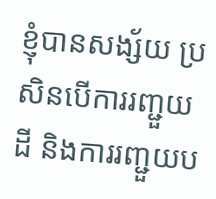ខ្ញុំបានសង្ស័យ ប្រសិនបើការរញ្ជួយដី និងការរញ្ជួយប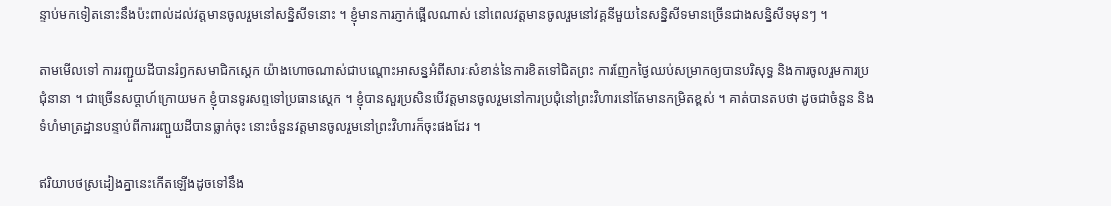ន្ទាប់មកទៀតនោះនឹងប៉ះពាល់ដល់វត្តមានចូលរួមនៅសន្និសីទនោះ ។ ខ្ញុំមានការភ្ញាក់ផ្អើលណាស់ នៅពេលវត្តមានចូលរួមនៅវគ្គនីមួយនៃសន្និសីទមានច្រើនជាងសន្និសីទមុនៗ ។

តាមមើលទៅ ការរញ្ជួយដីបានរំឭកសមាជិកស្តេក យ៉ាងហោចណាស់ជាបណ្តោះអាសន្នអំពីសារៈសំខាន់នៃការខិតទៅជិតព្រះ ការញែកថ្ងៃឈប់សម្រាកឲ្យបានបរិសុទ្ធ និងការចូលរួមការប្រជុំនានា ។ ជាច្រើនសប្ដាហ៍ក្រោយមក ខ្ញុំបានទូរសព្ទទៅប្រធានស្តេក ។ ខ្ញុំបានសួរប្រសិនបើវត្តមានចូលរួមនៅការប្រជុំនៅព្រះវិហារនៅតែមានកម្រិតខ្ពស់ ។ គាត់បានតបថា ដូចជាចំនួន និងទំហំមាត្រដ្ឋានបន្ទាប់ពីការរញ្ជួយដីបានធ្លាក់ចុះ នោះចំនួនវត្តមានចូលរួមនៅព្រះវិហារក៏ចុះផងដែរ ។

ឥរិយាបថស្រដៀងគ្នានេះកើតឡើងដូចទៅនឹង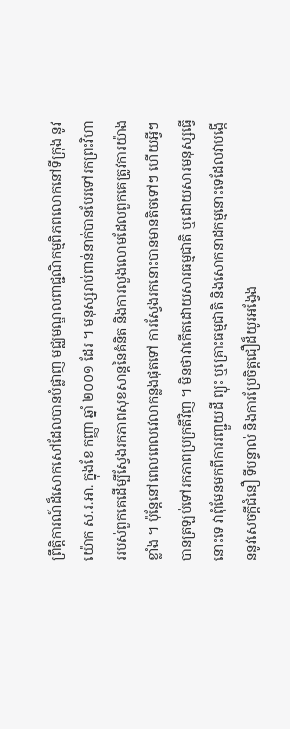ព្រឹត្តិការណ៍ដ៏សោកសៅដែលបានបំផ្លាញ មជ្ឈមណ្ឌលពាជ្ជណិកម្មពិភពលោកនៅទីក្រុង នូវ យ៉ោក ស.រ.អា. ក្នុងខែ កញ្ញា ឆ្នាំ ២០០១ ដែរ ។ មនុស្សរាប់ពាន់នាក់បានបែរទៅរកព្រះវិហាររបស់ពួកគេដើម្បីស្វែងរកភាពសុខសាន្តនៃគំនិត និងការលួងលោមដែលពួកគេត្រូវការយ៉ាងខ្លាំង ។ ប៉ុន្តែនៅពេលពេលវេលាកន្លងផុតទៅ ការស្វែងរកនោះបានមានតិចទៅៗ ហើយអ្វីៗបានត្រឡប់ទៅរកភាពប្រក្រតីវិញ ។ មិនថាវាកើតដោយសារធម្មជាតិ ឬដោយសារមនុស្សធ្វើនោះទេ វាពុំមែនមកពីការរញ្ជួយដី ព្យុះ ឬគ្រោះធម្មជាតិ និងសោកនាដកម្មនោះទេដែលវាបង្កើននូវសេចក្តីជំនឿ ទីបន្ទាល់ និងការប្រែចិត្តជឿដ៏យូរអង្វែង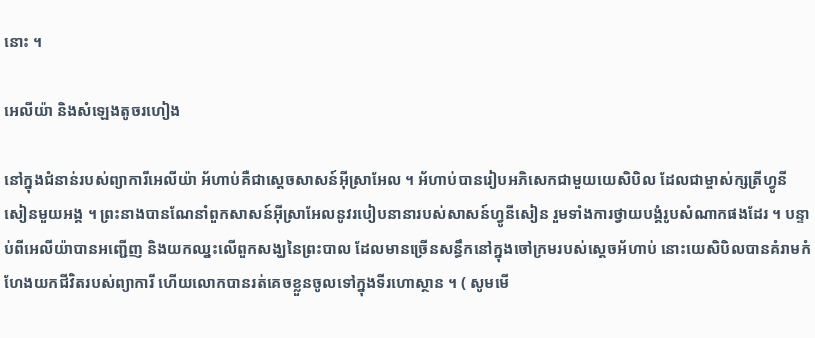នោះ ។

អេលីយ៉ា និងសំឡេងតូចរហៀង

នៅក្នុងជំនាន់របស់ព្យាការីអេលីយ៉ា អ័ហាប់គឺជាស្តេចសាសន៍អ៊ីស្រាអែល ។ អ័ហាប់បានរៀបអភិសេកជាមួយយេសិបិល ដែលជាម្ចាស់ក្សត្រីហ្វូនីសៀនមួយអង្គ ។ ព្រះនាងបានណែនាំពួកសាសន៍អ៊ីស្រាអែលនូវរបៀបនានារបស់សាសន៍ហ្វូនីសៀន រួមទាំងការថ្វាយបង្គំរូបសំណាកផងដែរ ។ បន្ទាប់ពីអេលីយ៉ាបានអញ្ជើញ និងយកឈ្នះលើពួកសង្ឃនៃព្រះបាល ដែលមានច្រើនសន្ធឹកនៅក្នុងចៅក្រមរបស់ស្តេចអ័ហាប់ នោះយេសិបិលបានគំរាមកំហែងយកជីវិតរបស់ព្យាការី ហើយលោកបានរត់គេចខ្លួនចូលទៅក្នុងទីរហោស្ថាន ។ ( សូមមើ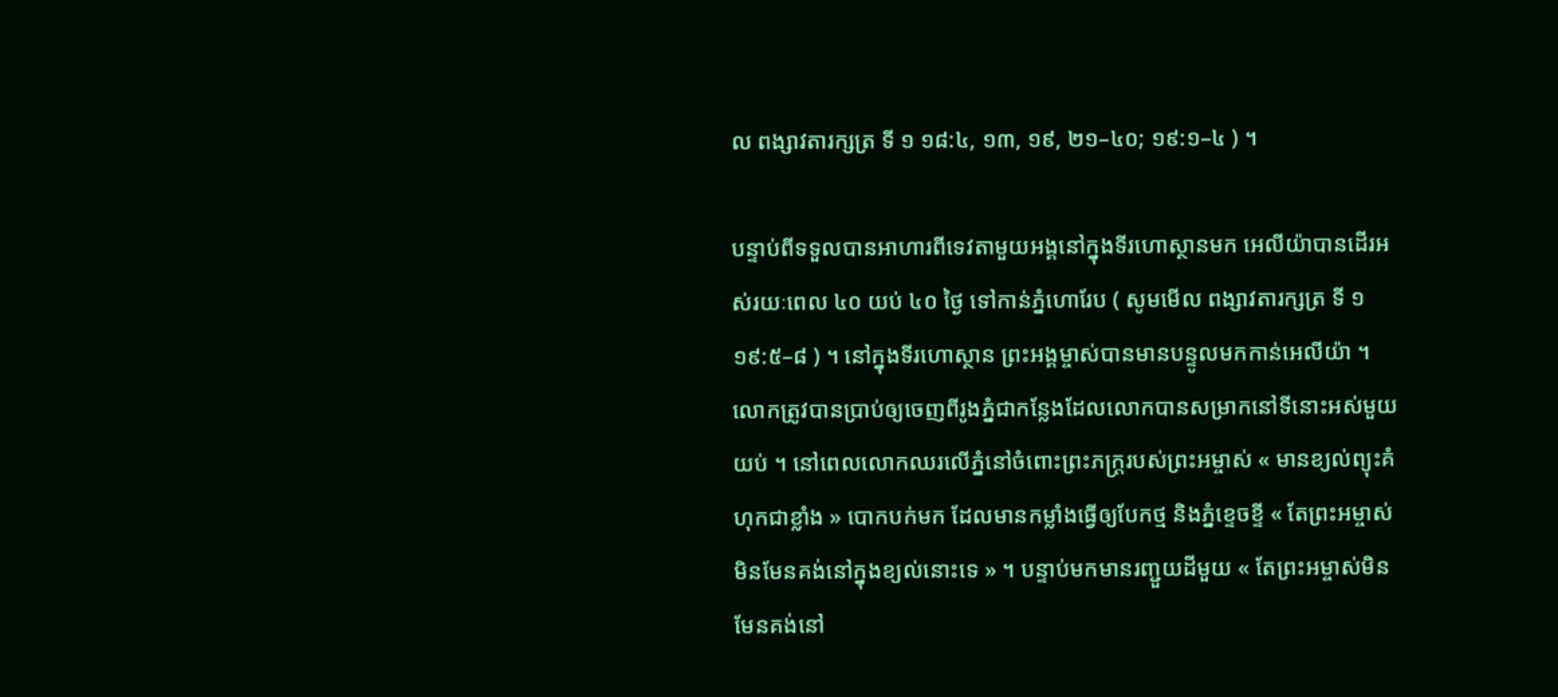ល ពង្សាវតារក្សត្រ ទី ១ ១៨:៤, ១៣, ១៩, ២១–៤០; ១៩:១–៤ ) ។

បន្ទាប់ពីទទួលបានអាហារពីទេវតាមួយអង្គនៅក្នុងទីរហោស្ថានមក អេលីយ៉ាបានដើរអស់រយៈពេល ៤០ យប់ ៤០ ថ្ងៃ ទៅកាន់ភ្នំហោរែប ( សូមមើល ពង្សាវតារក្សត្រ ទី ១ ១៩:៥–៨ ) ។ នៅក្នុងទីរហោស្ថាន ព្រះអង្គម្ចាស់បានមានបន្ទូលមកកាន់អេលីយ៉ា ។ លោកត្រូវបានប្រាប់ឲ្យចេញពីរូងភ្នំជាកន្លែងដែលលោកបានសម្រាកនៅទីនោះអស់មួយយប់ ។ នៅពេលលោកឈរលើភ្នំនៅចំពោះព្រះភក្ត្ររបស់ព្រះអម្ចាស់ « មានខ្យល់ព្យុះគំហុកជាខ្លាំង » បោកបក់មក ដែលមានកម្លាំងធ្វើឲ្យបែកថ្ម និងភ្នំខ្ទេចខ្ទី « តែព្រះអម្ចាស់មិនមែនគង់នៅក្នុងខ្យល់នោះទេ » ។ បន្ទាប់មកមានរញ្ជួយដីមួយ « តែព្រះអម្ចាស់មិនមែនគង់នៅ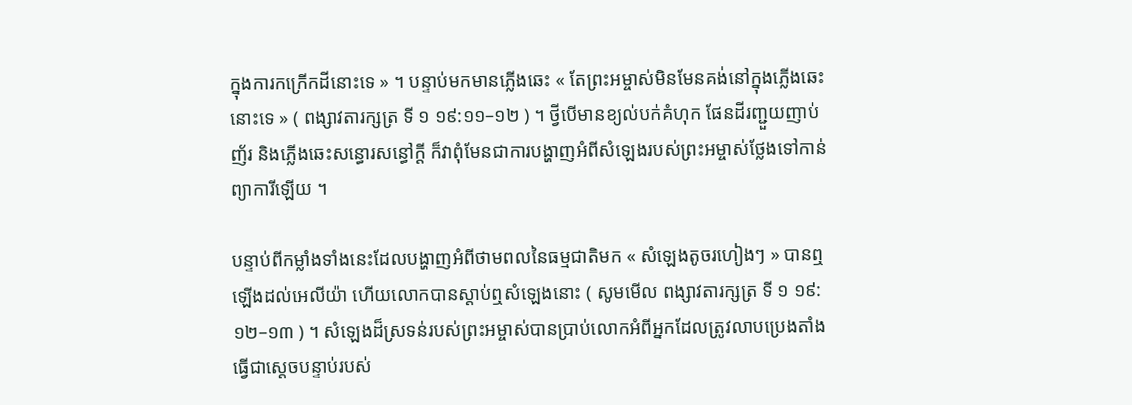ក្នុងការកក្រើកដីនោះទេ » ។ បន្ទាប់មកមានភ្លើងឆេះ « តែព្រះអម្ចាស់មិនមែនគង់នៅក្នុងភ្លើងឆេះនោះទេ » ( ពង្សាវតារក្សត្រ ទី ១ ១៩:១១–១២ ) ។ ថ្វីបើមានខ្យល់បក់គំហុក ផែនដីរញ្ជួយញាប់ញ័រ និងភ្លើងឆេះសន្ធោរសន្ធៅក្តី ក៏វាពុំមែនជាការបង្ហាញអំពីសំឡេងរបស់ព្រះអម្ចាស់ថ្លែងទៅកាន់ព្យាការីឡើយ ។

បន្ទាប់ពីកម្លាំងទាំងនេះដែលបង្ហាញអំពីថាមពលនៃធម្មជាតិមក « សំឡេងតូចរហៀងៗ » បានឮឡើងដល់អេលីយ៉ា ហើយលោកបានស្តាប់ឮសំឡេងនោះ ( សូមមើល ពង្សាវតារក្សត្រ ទី ១ ១៩:១២–១៣ ) ។ សំឡេងដ៏ស្រទន់របស់ព្រះអម្ចាស់បានប្រាប់លោកអំពីអ្នកដែលត្រូវលាបប្រេងតាំងធ្វើជាស្តេចបន្ទាប់របស់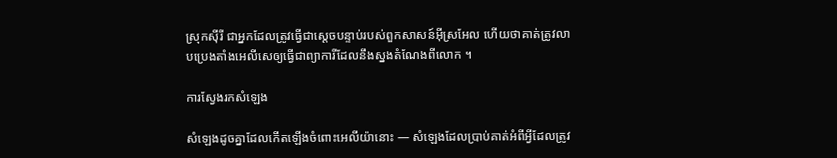ស្រុកស៊ីរី ជាអ្នកដែលត្រូវធ្វើជាស្តេចបន្ទាប់របស់ពួកសាសន៍អ៊ីស្រអែល ហើយថាគាត់ត្រូវលាបប្រេងតាំងអេលីសេឲ្យធ្វើជាព្យាការីដែលនឹងស្នងតំណែងពីលោក ។

ការស្វែងរកសំឡេង

សំឡេងដូចគ្នាដែលកើតឡើងចំពោះអេលីយ៉ានោះ — សំឡេងដែលប្រាប់គាត់អំពីអ្វីដែលត្រូវ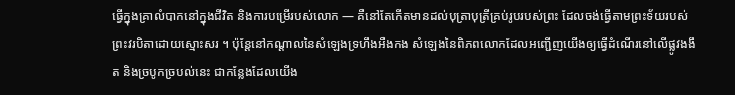ធ្វើក្នុងគ្រាលំបាកនៅក្នុងជីវិត និងការបម្រើរបស់លោក — គឺនៅតែកើតមានដល់បុត្រាបុត្រីគ្រប់រូបរបស់ព្រះ ដែលចង់ធ្វើតាមព្រះទ័យរបស់ព្រះវរបិតាដោយស្មោះសរ ។ ប៉ុន្តែនៅកណ្តាលនៃសំឡេងទ្រហឹងអឺងកង សំឡេងនៃពិភពលោកដែលអញ្ជើញយើងឲ្យធ្វើដំណើរនៅលើផ្លូវងងឹត និងច្របូកច្របល់នេះ ជាកន្លែងដែលយើង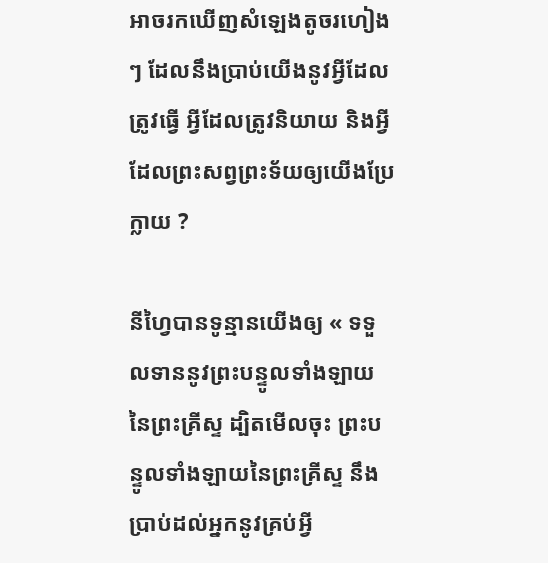អាចរកឃើញសំឡេងតូចរហៀងៗ ដែលនឹងប្រាប់យើងនូវអ្វីដែលត្រូវធ្វើ អ្វីដែលត្រូវនិយាយ និងអ្វីដែលព្រះសព្វព្រះទ័យឲ្យយើងប្រែក្លាយ ?

នីហ្វៃបានទូន្មានយើងឲ្យ « ទទួលទាននូវព្រះបន្ទូលទាំងឡាយនៃព្រះគ្រីស្ទ ដ្បិតមើលចុះ ព្រះបន្ទូលទាំងឡាយនៃព្រះគ្រីស្ទ នឹងប្រាប់ដល់អ្នកនូវគ្រប់អ្វី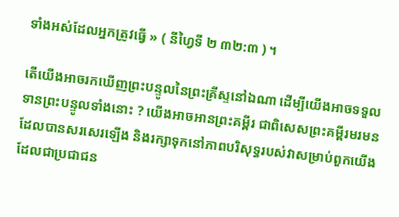ទាំងអស់ដែលអ្នកត្រូវធ្វើ » ( នីហ្វៃទី ២ ៣២:៣ ) ។

តើយើងអាចរកឃើញព្រះបន្ទូលនៃព្រះគ្រីស្ទនៅឯណា ដើម្បីយើងអាចទទួលទានព្រះបន្ទូលទាំងនោះ ? យើងអាចអានព្រះគម្ពីរ ជាពិសេសព្រះគម្ពីរមរមន ដែលបានសរសេរឡើង និងរក្សាទុកនៅភាពបរិសុទ្ធរបស់វាសម្រាប់ពួកយើង ដែលជាប្រជាជន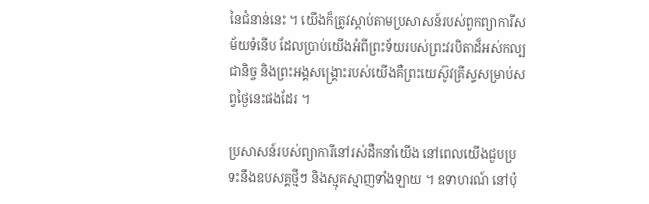នៃជំនាន់នេះ ។ យើងក៏ត្រូវស្តាប់តាមប្រសាសន៍របស់ពួកព្យាការីសម័យទំនើប ដែលប្រាប់យើងអំពីព្រះទ័យរបស់ព្រះវរបិតាដ៏អស់កល្បជានិច្ច និងព្រះអង្គសង្គ្រោះរបស់យើងគឺព្រះយេស៊ូវគ្រីស្ទសម្រាប់សព្វថ្ងៃនេះផងដែរ ។

ប្រសាសន៍របស់ព្យាការីនៅរស់ដឹកនាំយើង នៅពេលយើងជួបប្រទះនឹងឧបសគ្គថ្មីៗ និងស្មុគស្មាញទាំងឡាយ ។ ឧទាហរណ៍ នៅប៉ុ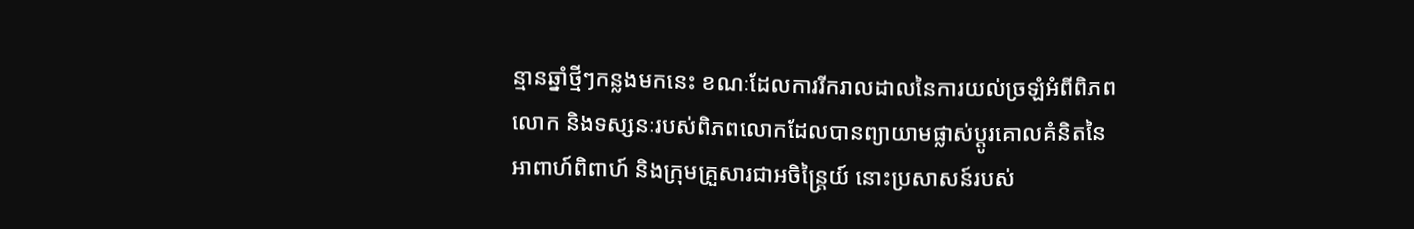ន្មានឆ្នាំថ្មីៗកន្លងមកនេះ ខណៈដែលការរីករាលដាលនៃការយល់ច្រឡំអំពីពិភពលោក និងទស្សនៈរបស់ពិភពលោកដែលបានព្យាយាមផ្លាស់ប្តូរគោលគំនិតនៃអាពាហ៍ពិពាហ៍ និងក្រុមគ្រួសារជាអចិន្ត្រៃយ៍ នោះប្រសាសន៍របស់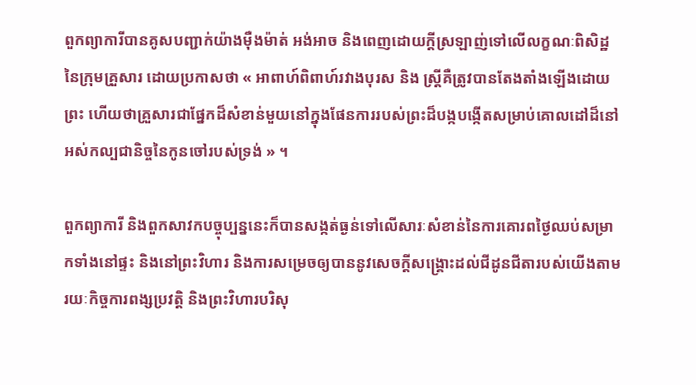ពួកព្យាការីបានគូសបញ្ជាក់យ៉ាងម៉ឺងម៉ាត់ អង់អាច និងពេញដោយក្តីស្រឡាញ់ទៅលើលក្ខណៈពិសិដ្ឋនៃក្រុមគ្រួសារ ដោយប្រកាសថា « អាពាហ៍ពិពាហ៍រវាងបុរស និង ស្ត្រីគឺត្រូវបានតែងតាំងឡើងដោយព្រះ ហើយថាគ្រួសារជាផ្នែកដ៏សំខាន់មួយនៅក្នុងផែនការរបស់ព្រះដ៏បង្កបង្កើតសម្រាប់គោលដៅដ៏នៅអស់កល្បជានិច្ចនៃកូនចៅរបស់ទ្រង់ » ។

ពួកព្យាការី និងពួកសាវកបច្ចុប្បន្ននេះក៏បានសង្កត់ធ្ងន់ទៅលើសារៈសំខាន់នៃការគោរពថ្ងៃឈប់សម្រាកទាំងនៅផ្ទះ និងនៅព្រះវិហារ និងការសម្រេចឲ្យបាននូវសេចក្តីសង្គ្រោះដល់ជីដូនជីតារបស់យើងតាមរយៈកិច្ចការពង្សប្រវត្តិ និងព្រះវិហារបរិសុ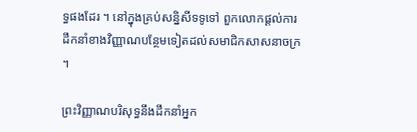ទ្ធផងដែរ ។ នៅក្នុងគ្រប់សន្និសីទទូទៅ ពួកលោកផ្តល់ការដឹកនាំខាងវិញ្ញាណបន្ថែមទៀតដល់សមាជិកសាសនាចក្រ ។

ព្រះវិញ្ញាណបរិសុទ្ធនឹងដឹកនាំអ្នក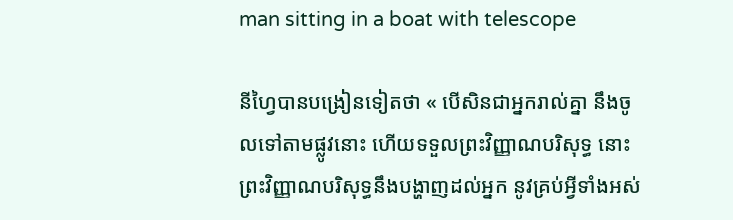man sitting in a boat with telescope

នីហ្វៃបានបង្រៀនទៀតថា « បើសិនជាអ្នករាល់គ្នា នឹងចូលទៅតាមផ្លូវនោះ ហើយទទួលព្រះវិញ្ញាណបរិសុទ្ធ នោះព្រះវិញ្ញាណបរិសុទ្ធនឹងបង្ហាញដល់អ្នក នូវគ្រប់អ្វីទាំងអស់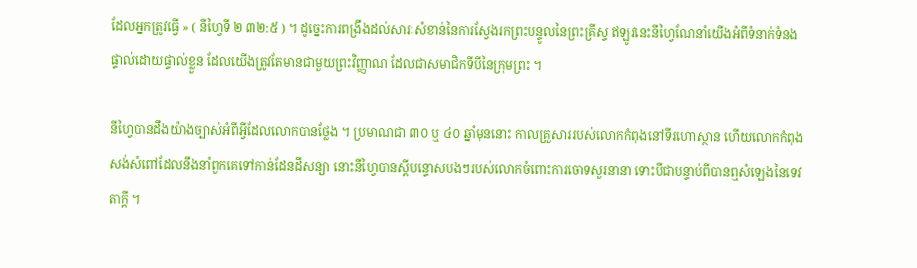ដែលអ្នកត្រូវធ្វើ » ( នីហ្វៃទី ២ ៣២:៥ ) ។ ដូច្នេះការពង្រឹងដល់សារៈសំខាន់នៃការស្វែងរកព្រះបន្ទូលនៃព្រះគ្រីស្ទ ឥឡូវនេះនីហ្វៃណែនាំយើងអំពីទំនាក់ទំនងផ្ទាល់ដោយផ្ទាល់ខ្លួន ដែលយើងត្រូវតែមានជាមួយព្រះវិញ្ញាណ ដែលជាសមាជិកទីបីនៃក្រុមព្រះ ។

នីហ្វៃបានដឹងយ៉ាងច្បាស់អំពីអ្វីដែលលោកបានថ្លែង ។ ប្រមាណជា ៣០ ឬ ៤០ ឆ្នាំមុននោះ កាលគ្រួសាររបស់លោកកំពុងនៅទីរហោស្ថាន ហើយលោកកំពុងសង់សំពៅដែលនឹងនាំពួកគេទៅកាន់ដែនដីសន្យា នោះនីហ្វៃបានស្តីបន្ទោសបងៗរបស់លោកចំពោះការចោទសួរនានា ទោះបីជាបន្ទាប់ពីបានឮសំឡេងនៃទេវតាក្តី ។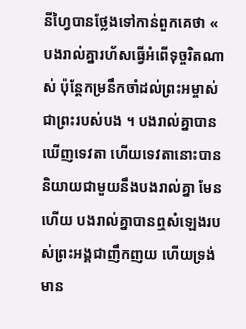នីហ្វៃបានថ្លែងទៅកាន់ពួកគេថា « បងរាល់គ្នារហ័សធ្វើអំពើទុច្ចរិតណាស់ ប៉ុន្តែកម្រនឹកចាំដល់ព្រះអម្ចាស់ជាព្រះរបស់បង ។ បងរាល់គ្នាបានឃើញទេវតា ហើយទេវតានោះបាននិយាយជាមួយនឹងបងរាល់គ្នា មែនហើយ បងរាល់គ្នាបានឮសំឡេងរបស់ព្រះអង្គជាញឹកញយ ហើយទ្រង់មាន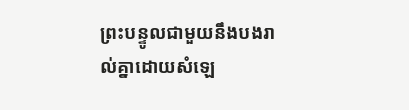ព្រះបន្ទូលជាមួយនឹងបងរាល់គ្នាដោយសំឡេ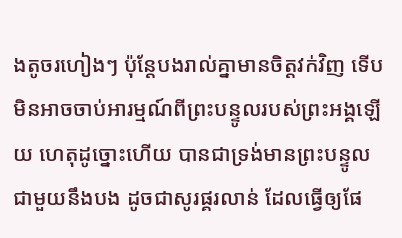ងតូចរហៀងៗ ប៉ុន្តែបងរាល់គ្នាមានចិត្តវក់វិញ ទើបមិនអាចចាប់អារម្មណ៍ពីព្រះបន្ទូលរបស់ព្រះអង្គឡើយ ហេតុដូច្នោះហើយ បានជាទ្រង់មានព្រះបន្ទូលជាមួយនឹងបង ដូចជាសូរផ្គរលាន់ ដែលធ្វើឲ្យផែ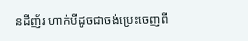នដីញ័រ ហាក់បីដូចជាចង់ប្រេះចេញពី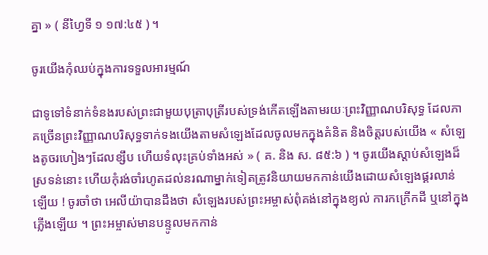គ្នា » ( នីហ្វៃទី ១ ១៧:៤៥ ) ។

ចូរយើងកុំឈប់ក្នុងការទទួលអារម្មណ៍

ជាទូទៅទំនាក់ទំនងរបស់ព្រះជាមួយបុត្រាបុត្រីរបស់ទ្រង់កើតឡើងតាមរយៈព្រះវិញ្ញាណបរិសុទ្ធ ដែលភាគច្រើនព្រះវិញ្ញាណបរិសុទ្ធទាក់ទងយើងតាមសំឡេងដែលចូលមកក្នុងគំនិត និងចិត្តរបស់យើង « សំឡេងតូចរហៀងៗដែលខ្សឹប ហើយទំលុះគ្រប់ទាំងអស់ » ( គ. និង ស. ៨៥:៦ ) ។ ចូរយើងស្តាប់សំឡេងដ៏ស្រទន់នោះ ហើយកុំរង់ចាំរហូតដល់នរណាម្នាក់ទៀតត្រូវនិយាយមកកាន់យើងដោយសំឡេងផ្គរលាន់ឡើយ ! ចូរចាំថា អេលីយ៉ាបានដឹងថា សំឡេងរបស់ព្រះអម្ចាស់ពុំគង់នៅក្នុងខ្យល់ ការកក្រើកដី ឬនៅក្នុងភ្លើងឡើយ ។ ព្រះអម្ចាស់មានបន្ទូលមកកាន់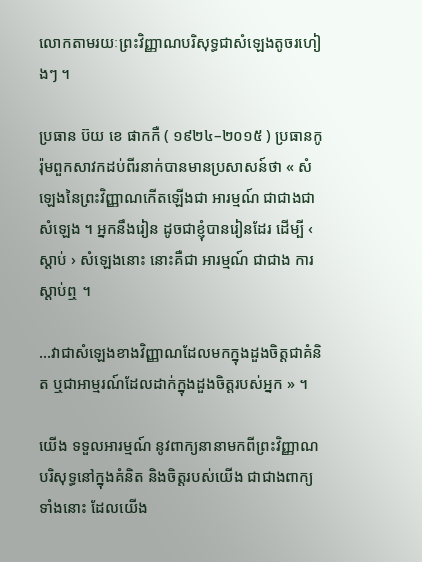លោកតាមរយៈព្រះវិញ្ញាណបរិសុទ្ធជាសំឡេងតូចរហៀងៗ ។

ប្រធាន ប៊យ ខេ ផាកកឺ ( ១៩២៤–២០១៥ ) ប្រធានកូរ៉ុមពួកសាវកដប់ពីរនាក់បានមានប្រសាសន៍ថា « សំឡេងនៃព្រះវិញ្ញាណកើតឡើងជា អារម្មណ៍ ជាជាងជាសំឡេង ។ អ្នកនឹងរៀន ដូចជាខ្ញុំបានរៀនដែរ ដើម្បី ‹ ស្ដាប់ › សំឡេងនោះ នោះគឺជា អារម្មណ៍ ជាជាង ការស្តាប់ឮ ។

…វាជាសំឡេងខាងវិញ្ញាណដែលមកក្នុងដួងចិត្តជាគំនិត ឬជាអាម្មរណ៍ដែលដាក់ក្នុងដួងចិត្តរបស់អ្នក » ។

យើង ទទួលអារម្មណ៍ នូវពាក្យនានាមកពីព្រះវិញ្ញាណបរិសុទ្ធនៅក្នុងគំនិត និងចិត្តរបស់យើង ជាជាងពាក្យទាំងនោះ ដែលយើង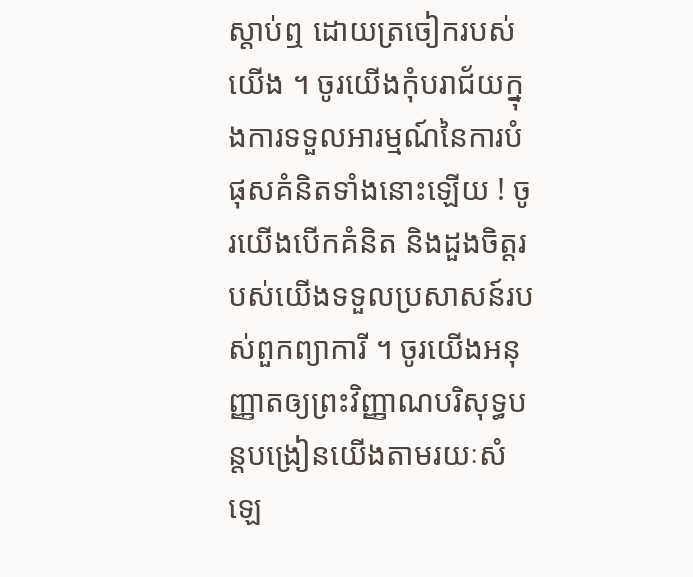ស្តាប់ឮ ដោយត្រចៀករបស់យើង ។ ចូរយើងកុំបរាជ័យក្នុងការទទួលអារម្មណ៍នៃការបំផុសគំនិតទាំងនោះឡើយ ! ចូរយើងបើកគំនិត និងដួងចិត្តរបស់យើងទទួលប្រសាសន៍របស់ពួកព្យាការី ។ ចូរយើងអនុញ្ញាតឲ្យព្រះវិញ្ញាណបរិសុទ្ធបន្តបង្រៀនយើងតាមរយៈសំឡេ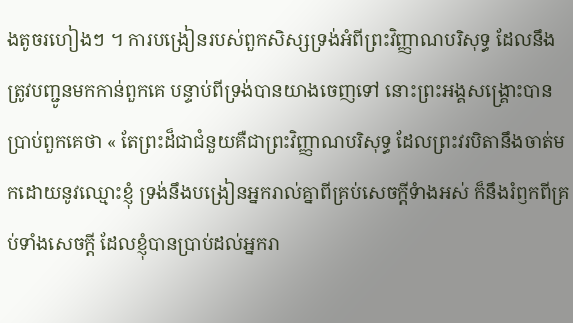ងតូចរហៀងៗ ។ ការបង្រៀនរបស់ពួកសិស្សទ្រង់អំពីព្រះវិញ្ញាណបរិសុទ្ធ ដែលនឹងត្រូវបញ្ជូនមកកាន់ពួកគេ បន្ទាប់ពីទ្រង់បានយាងចេញទៅ នោះព្រះអង្គសង្គ្រោះបានប្រាប់ពួកគេថា « តែព្រះដ៏ជាជំនួយគឺជាព្រះវិញ្ញាណបរិសុទ្ធ ដែលព្រះវរបិតានឹងចាត់មកដោយនូវឈ្មោះខ្ញុំ ទ្រង់នឹងបង្រៀនអ្នករាល់គ្នាពីគ្រប់សេចក្តីទំាងអស់ ក៏នឹងរំឭកពីគ្រប់ទាំងសេចក្តី ដែលខ្ញុំបានប្រាប់ដល់អ្នករា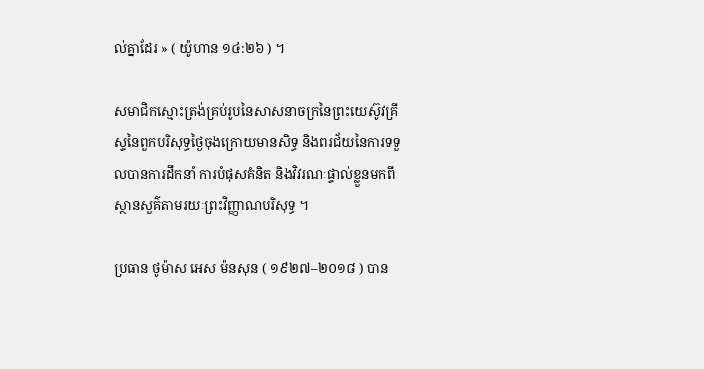ល់គ្នាដែរ » ( យ៉ូហាន ១៤:២៦ ) ។

សមាជិកស្មោះត្រង់គ្រប់រូបនៃសាសនាចក្រនៃព្រះយេស៊ូវគ្រីស្ទនៃពួកបរិសុទ្ធថ្ងៃចុងក្រោយមានសិទ្ធ និងពរជ័យនៃការទទួលបានការដឹកនាំ ការបំផុសគំនិត និងវិវរណៈផ្ទាល់ខ្លួនមកពីស្ថានសួគ៌តាមរយៈព្រះវិញ្ញាណបរិសុទ្ធ ។

ប្រធាន ថូម៉ាស អេស ម៉នសុន ( ១៩២៧–២០១៨ ) បាន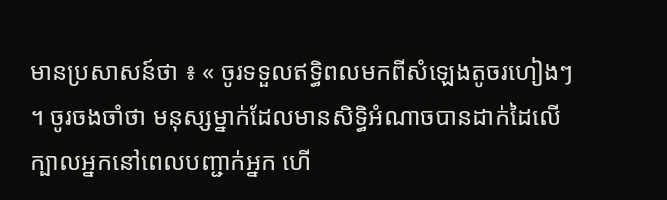មានប្រសាសន៍ថា ៖ « ចូរទទួលឥទ្ធិពលមកពីសំឡេងតូចរហៀងៗ ។ ចូរចងចាំថា មនុស្សម្នាក់ដែលមានសិទ្ធិអំណាចបានដាក់ដៃលើក្បាលអ្នកនៅពេលបញ្ជាក់អ្នក ហើ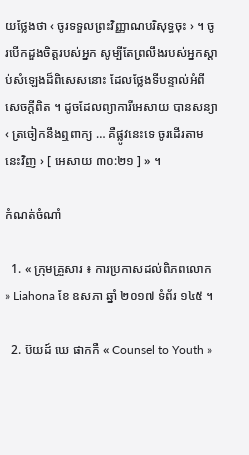យថ្លែងថា ‹ ចូរទទួលព្រះវិញ្ញាណបរិសុទ្ធចុះ › ។ ចូរបើកដួងចិត្តរបស់អ្នក សូម្បីតែព្រលឹងរបស់អ្នកស្តាប់សំឡេងដ៏ពិសេសនោះ ដែលថ្លែងទីបន្ទាល់អំពីសេចក្ដីពិត ។ ដូចដែលព្យាការីអេសាយ បានសន្យា ‹ ត្រចៀកនឹងឮពាក្យ … គឺផ្លូវនេះទេ ចូរដើរតាមនេះវិញ › [ អេសាយ ៣០:២១ ] » ។

កំណត់ចំណាំ

  1. « ក្រុមគ្រួសារ ៖ ការប្រកាសដល់ពិភពលោក » Liahona ខែ ឧសភា ឆ្នាំ ២០១៧ ទំព័រ ១៤៥ ។

  2. ប៊យដ៍ ឃេ ផាកកឺ « Counsel to Youth »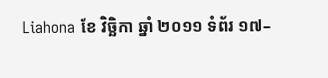Liahona ខែ វិច្ឆិកា ឆ្នាំ ២០១១ ទំព័រ ១៧–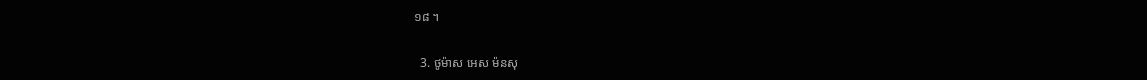១៨ ។

  3. ថូម៉ាស អេស ម៉នសុ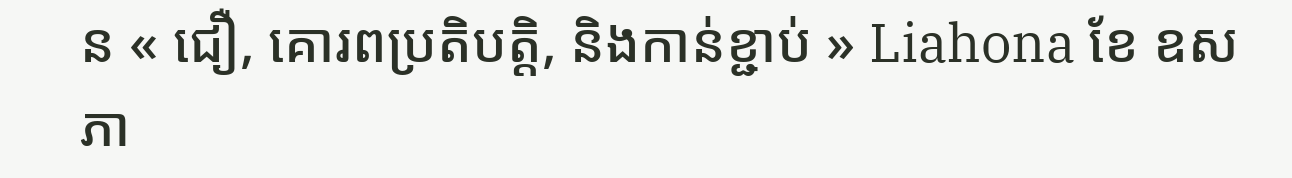ន « ជឿ, គោរពប្រតិបត្តិ, និងកាន់ខ្ជាប់ » Liahona ខែ ឧសភា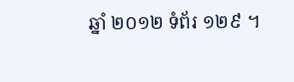ឆ្នាំ ២០១២ ទំព័រ ១២៩ ។